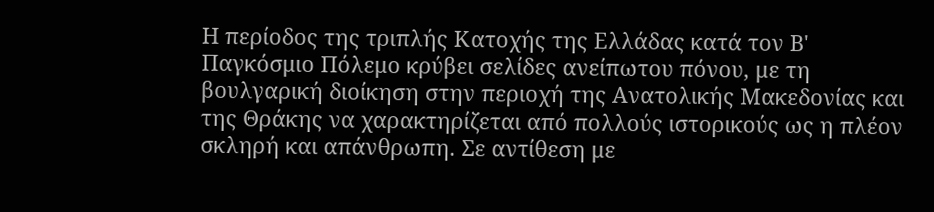Η περίοδος της τριπλής Κατοχής της Ελλάδας κατά τον Β' Παγκόσμιο Πόλεμο κρύβει σελίδες ανείπωτου πόνου, με τη βουλγαρική διοίκηση στην περιοχή της Ανατολικής Μακεδονίας και της Θράκης να χαρακτηρίζεται από πολλούς ιστορικούς ως η πλέον σκληρή και απάνθρωπη. Σε αντίθεση με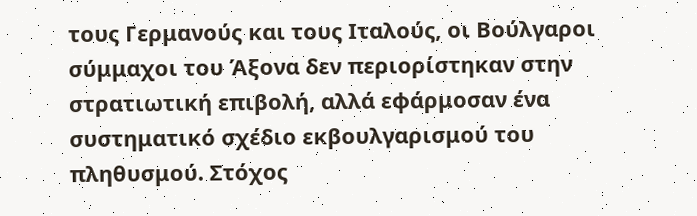τους Γερμανούς και τους Ιταλούς, οι Βούλγαροι σύμμαχοι του Άξονα δεν περιορίστηκαν στην στρατιωτική επιβολή, αλλά εφάρμοσαν ένα συστηματικό σχέδιο εκβουλγαρισμού του πληθυσμού. Στόχος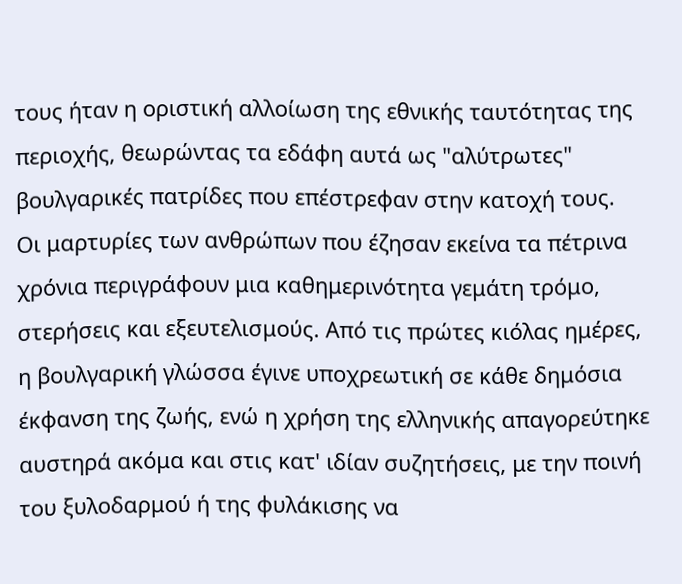τους ήταν η οριστική αλλοίωση της εθνικής ταυτότητας της περιοχής, θεωρώντας τα εδάφη αυτά ως "αλύτρωτες" βουλγαρικές πατρίδες που επέστρεφαν στην κατοχή τους.
Οι μαρτυρίες των ανθρώπων που έζησαν εκείνα τα πέτρινα χρόνια περιγράφουν μια καθημερινότητα γεμάτη τρόμο, στερήσεις και εξευτελισμούς. Από τις πρώτες κιόλας ημέρες, η βουλγαρική γλώσσα έγινε υποχρεωτική σε κάθε δημόσια έκφανση της ζωής, ενώ η χρήση της ελληνικής απαγορεύτηκε αυστηρά ακόμα και στις κατ' ιδίαν συζητήσεις, με την ποινή του ξυλοδαρμού ή της φυλάκισης να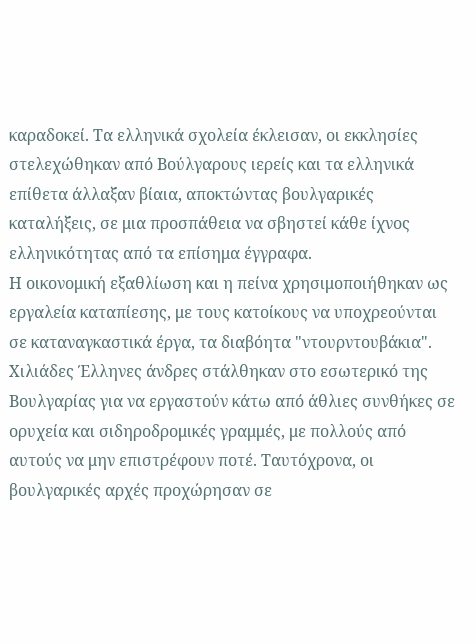καραδοκεί. Τα ελληνικά σχολεία έκλεισαν, οι εκκλησίες στελεχώθηκαν από Βούλγαρους ιερείς και τα ελληνικά επίθετα άλλαξαν βίαια, αποκτώντας βουλγαρικές καταλήξεις, σε μια προσπάθεια να σβηστεί κάθε ίχνος ελληνικότητας από τα επίσημα έγγραφα.
Η οικονομική εξαθλίωση και η πείνα χρησιμοποιήθηκαν ως εργαλεία καταπίεσης, με τους κατοίκους να υποχρεούνται σε καταναγκαστικά έργα, τα διαβόητα "ντουρντουβάκια". Χιλιάδες Έλληνες άνδρες στάλθηκαν στο εσωτερικό της Βουλγαρίας για να εργαστούν κάτω από άθλιες συνθήκες σε ορυχεία και σιδηροδρομικές γραμμές, με πολλούς από αυτούς να μην επιστρέφουν ποτέ. Ταυτόχρονα, οι βουλγαρικές αρχές προχώρησαν σε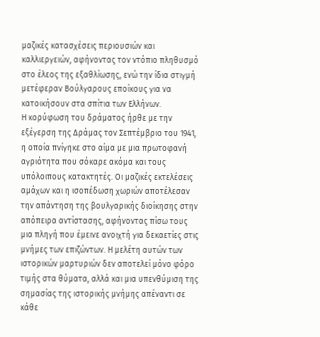μαζικές κατασχέσεις περιουσιών και καλλιεργειών, αφήνοντας τον ντόπιο πληθυσμό στο έλεος της εξαθλίωσης, ενώ την ίδια στιγμή μετέφεραν Βούλγαρους εποίκους για να κατοικήσουν στα σπίτια των Ελλήνων.
Η κορύφωση του δράματος ήρθε με την εξέγερση της Δράμας τον Σεπτέμβριο του 1941, η οποία πνίγηκε στο αίμα με μια πρωτοφανή αγριότητα που σόκαρε ακόμα και τους υπόλοιπους κατακτητές. Οι μαζικές εκτελέσεις αμάχων και η ισοπέδωση χωριών αποτέλεσαν την απάντηση της βουλγαρικής διοίκησης στην απόπειρα αντίστασης, αφήνοντας πίσω τους μια πληγή που έμεινε ανοιχτή για δεκαετίες στις μνήμες των επιζώντων. Η μελέτη αυτών των ιστορικών μαρτυριών δεν αποτελεί μόνο φόρο τιμής στα θύματα, αλλά και μια υπενθύμιση της σημασίας της ιστορικής μνήμης απέναντι σε κάθε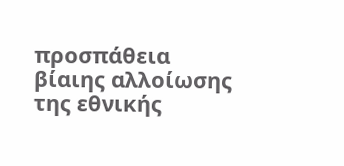προσπάθεια βίαιης αλλοίωσης της εθνικής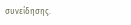συνείδησης.